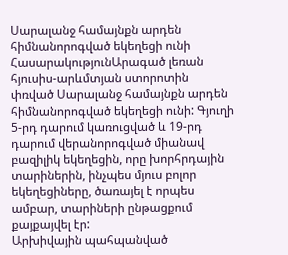Սարալանջ համայնքն արդեն հիմնանորոգված եկեղեցի ունի
ՀասարակությունԱրագած լեռան հյուսիս-արևմտյան ստորոտին փռված Սարալանջ համայնքն արդեն հիմնանորոգված եկեղեցի ունի: Գյուղի 5-րդ դարում կառուցված և 19-րդ դարում վերանորոգված միանավ բազիլիկ եկեղեցին, որը խորհրդային տարիներին, ինչպես մյուս բոլոր եկեղեցիները, ծառայել է որպես ամբար, տարիների ընթացքում քայքայվել էր:
Արխիվային պահպանված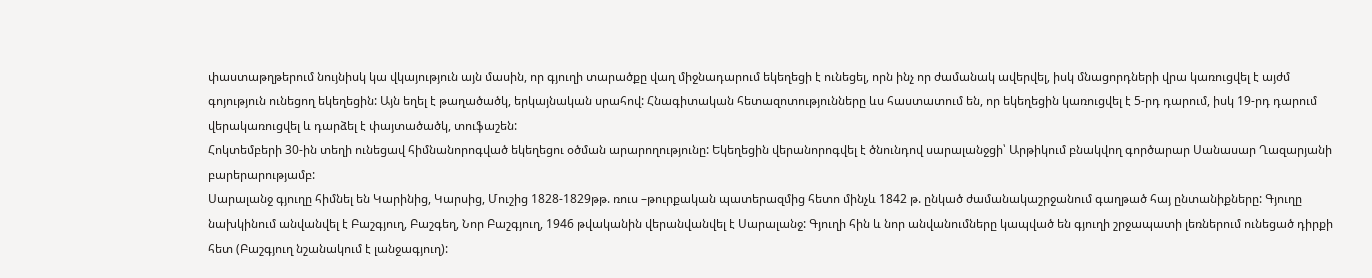փաստաթղթերում նույնիսկ կա վկայություն այն մասին, որ գյուղի տարածքը վաղ միջնադարում եկեղեցի է ունեցել, որն ինչ որ ժամանակ ավերվել, իսկ մնացորդների վրա կառուցվել է այժմ գոյություն ունեցող եկեղեցին: Այն եղել է թաղածածկ, երկայնական սրահով: Հնագիտական հետազոտությունները ևս հաստատում են, որ եկեղեցին կառուցվել է 5-րդ դարում, իսկ 19-րդ դարում վերակառուցվել և դարձել է փայտածածկ, տուֆաշեն:
Հոկտեմբերի 30-ին տեղի ունեցավ հիմնանորոգված եկեղեցու օծման արարողությունը: Եկեղեցին վերանորոգվել է ծնունդով սարալանջցի՝ Արթիկում բնակվող գործարար Սանասար Ղազարյանի բարերարությամբ:
Սարալանջ գյուղը հիմնել են Կարինից, Կարսից, Մուշից 1828-1829թթ. ռուս –թուրքական պատերազմից հետո մինչև 1842 թ. ընկած ժամանակաշրջանում գաղթած հայ ընտանիքները: Գյուղը նախկինում անվանվել է Բաշգյուղ, Բաշգեղ, Նոր Բաշգյուղ, 1946 թվականին վերանվանվել է Սարալանջ: Գյուղի հին և նոր անվանումները կապված են գյուղի շրջապատի լեռներում ունեցած դիրքի հետ (Բաշգյուղ նշանակում է լանջագյուղ):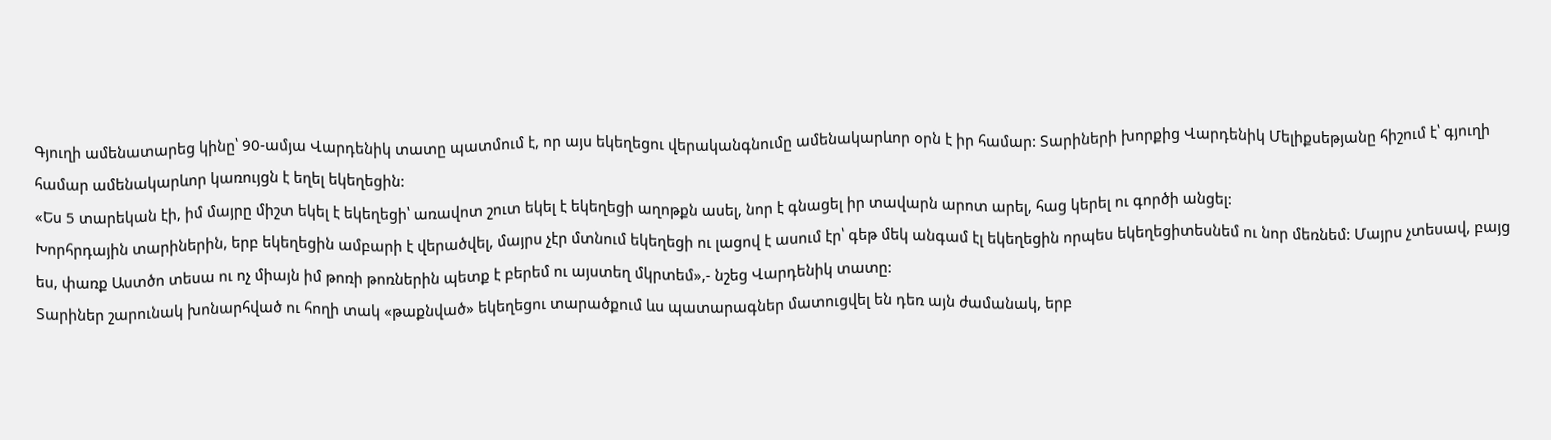Գյուղի ամենատարեց կինը՝ 90-ամյա Վարդենիկ տատը պատմում է, որ այս եկեղեցու վերականգնումը ամենակարևոր օրն է իր համար: Տարիների խորքից Վարդենիկ Մելիքսեթյանը հիշում է՝ գյուղի համար ամենակարևոր կառույցն է եղել եկեղեցին:
«Ես 5 տարեկան էի, իմ մայրը միշտ եկել է եկեղեցի՝ առավոտ շուտ եկել է եկեղեցի աղոթքն ասել, նոր է գնացել իր տավարն արոտ արել, հաց կերել ու գործի անցել:
Խորհրդային տարիներին, երբ եկեղեցին ամբարի է վերածվել, մայրս չէր մտնում եկեղեցի ու լացով է ասում էր՝ գեթ մեկ անգամ էլ եկեղեցին որպես եկեղեցիտեսնեմ ու նոր մեռնեմ: Մայրս չտեսավ, բայց ես, փառք Աստծո տեսա ու ոչ միայն իմ թոռի թոռներին պետք է բերեմ ու այստեղ մկրտեմ»,- նշեց Վարդենիկ տատը:
Տարիներ շարունակ խոնարհված ու հողի տակ «թաքնված» եկեղեցու տարածքում ևս պատարագներ մատուցվել են դեռ այն ժամանակ, երբ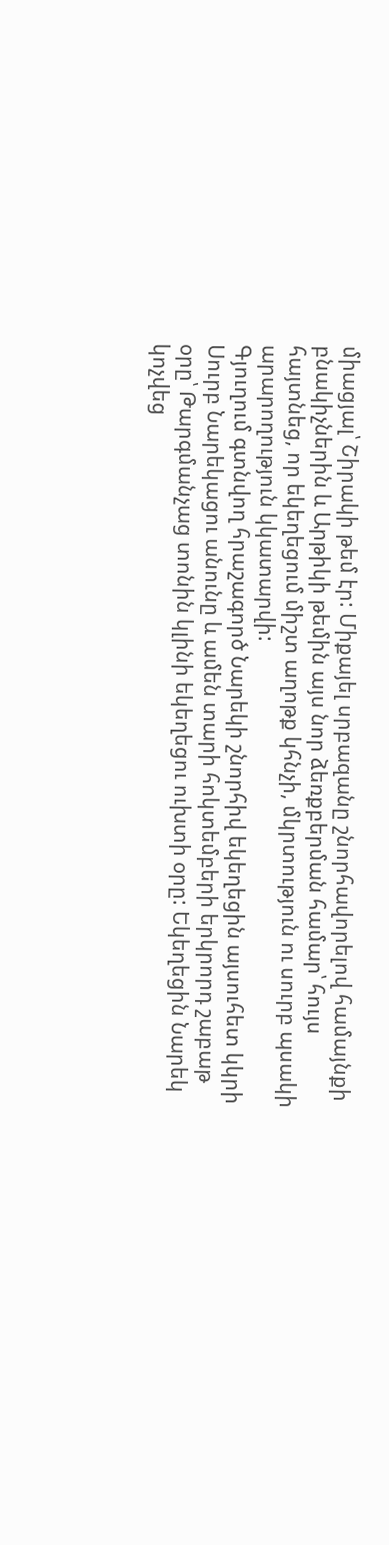միացյալ՝ Շիրակի թեմ էր: Միքայել սրբազանը շնորհավորելով համայնքի բնակիչներին և Արթիկի թեմին այս նոր ձեռքբերման համար՝ հույս հայտնեց, որ եկեղեցում միշտ աղոթք կհնչի, մկրտություն ու սուրբ պսակի արարողություն կկատարվի:
Գյուղում գտնվող հրաշագործ Նարեկի շնորհիվ եկեղեցին այսուհետ կկրի Սուրբ Նարեկացու անունը և ամեն տարի հոկտեմբերի երկրորդ շաբաթ օրը՝ Թարգմանչաց տոնին կլինի եկեղեցու ուխտի օրը: Եկեղեցին Նարեկ կոչվեց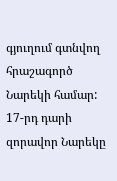գյուղում գտնվող հրաշագործ Նարեկի համար: 17-րդ դարի զորավոր Նարեկը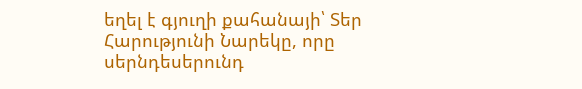եղել է գյուղի քահանայի՝ Տեր Հարությունի Նարեկը, որը սերնդեսերունդ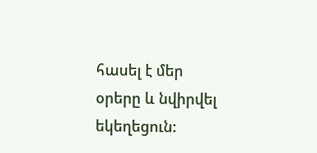հասել է մեր օրերը և նվիրվել եկեղեցուն: